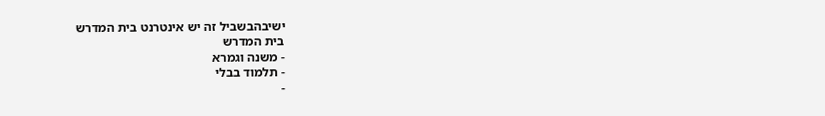ישיבהבשביל זה יש אינטרנט בית המדרש
בית המדרש
- משנה וגמרא
- תלמוד בבלי
-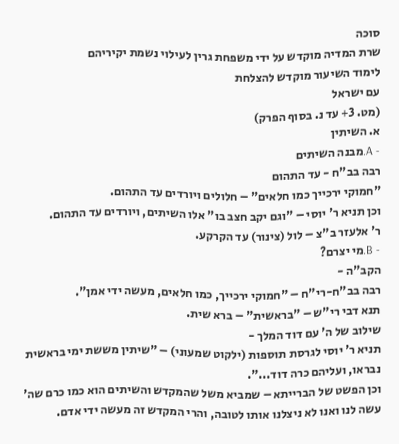סוכה
שרת המדיה מוקדש על ידי משפחת גרין לעילוי נשמת יקיריהם
לימוד השיעור מוקדש להצלחת
עם ישראל
(מט. 3+ עד נ. בסוף הפרק)
א. השיתין
- A.מבנה השיתים
רבה בב"ח - עד התהום
"חמוקי ירכייך כמו חלאים" – חלולים ויורדים עד התהום.
וכן תניא ר' יוסי – "וגם יקב חצב בו" אלו השיתים, ויורדים עד התהום.
ר' אלעזר ב"צ – לול (צינור) עד הקרקע.
- B.מי יצרם?
הקב"ה -
רבה בב"ח-רי"ח – "חמוקי ירכייך, כמו חלאים, מעשה ידי אמן".
תנא דבי רי"ש – "בראשית" – ברא שית.
שילוב של ה' עם דוד המלך -
תניא ר' יוסי לגרסת תוספות (ילקוט שמעוני) – "שיתין מששת ימי בראשית נבראו, ועליהם כרה דוד...".
וכן הפשט של הברייתא – שמביא משל שהמקדש והשיתים הוא כמו כרם שה' עשה לנו ואנו לא ניצלנו אותו לטובה, והרי המקדש זה מעשה ידי אדם.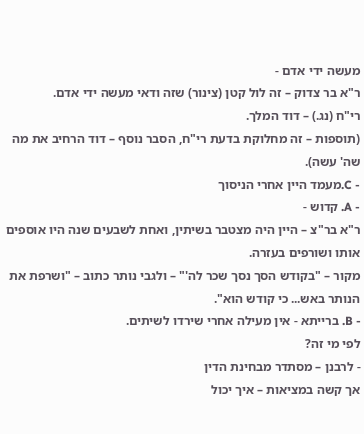מעשה ידי אדם -
ר"א בר צדוק – זה לול קטן (צינור) שזה ודאי מעשה ידי אדם.
רי"ח (נג.) – דוד המלך.
(תוספות – זה מחלוקת בדעת רי"ח, הסבר נוסף – דוד הרחיב את מה שה' עשה).
- C.מעמד היין אחרי הניסוך
- A. קדוש -
ר"א בר"צ – היין היה מצטבר בשיתין, ואחת לשבעים שנה היו אוספים אותו ושורפים בעזרה.
מקור – "בקודש הסך נסך שכר לה'" – ולגבי נותר כתוב – "ושרפת את הנותר באש... כי קודש הוא".
- B. ברייתא - אין מעילה אחרי שירדו לשיתים.
לפי מי זה?
- לרבנן – מסתדר מבחינת הדין
אך קשה במציאות – איך יכול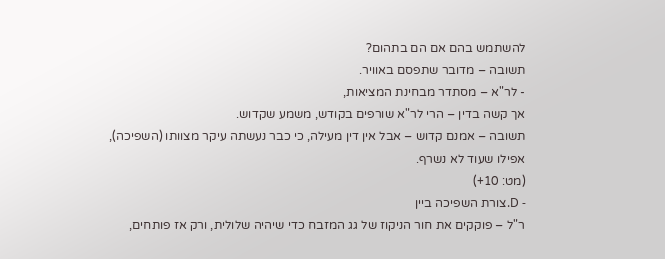להשתמש בהם אם הם בתהום?
תשובה – מדובר שתפסם באוויר.
- לר"א – מסתדר מבחינת המציאות,
אך קשה בדין – הרי לר"א שורפים בקודש, משמע שקדוש.
תשובה – אמנם קדוש – אבל אין דין מעילה, כי כבר נעשתה עיקר מצוותו (השפיכה), אפילו שעוד לא נשרף.
(מט: 10+)
- D.צורת השפיכה ביין
ר"ל – פוקקים את חור הניקוז של גג המזבח כדי שיהיה שלולית, ורק אז פותחים,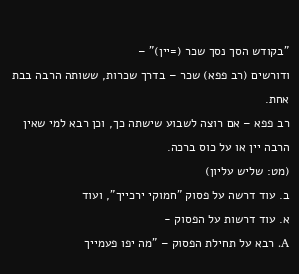"בקודש הסך נסך שכר (=יין)" –
ודורשים (רב פפא) שכר – בדרך שכרות, ששותה הרבה בבת אחת.
רב פפא – אם רוצה לשבוע שישתה כך, וכן רבא למי שאין הרבה יין או על כוס ברכה.
(מט: שליש עליון)
ב. עוד דרשה על פסוק "חמוקי ירכייך", ועוד
א. עוד דרשות על הפסוק -
A. רבא על תחילת הפסוק – "מה יפו פעמייך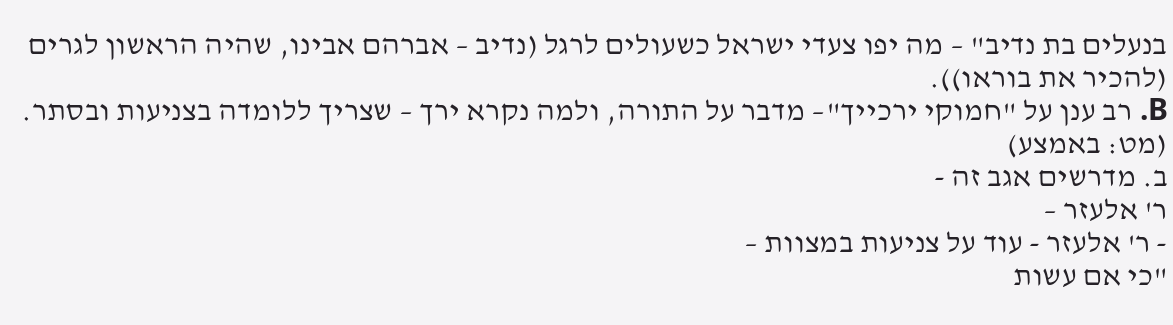בנעלים בת נדיב" – מה יפו צעדי ישראל כשעולים לרגל (נדיב – אברהם אבינו, שהיה הראשון לגרים (להכיר את בוראו)).
B. רב ענן על "חמוקי ירכייך"– מדבר על התורה, ולמה נקרא ירך – שצריך ללומדה בצניעות ובסתר.
(מט: באמצע)
ב. מדרשים אגב זה -
ר' אלעזר –
- ר' אלעזר - עוד על צניעות במצוות –
"כי אם עשות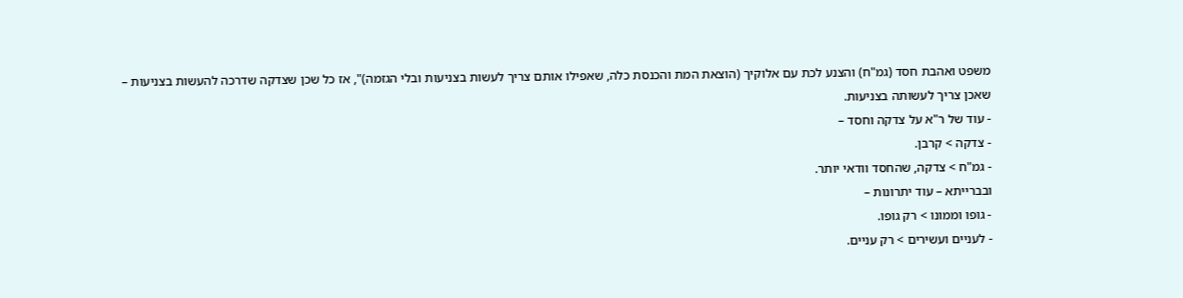משפט ואהבת חסד (גמ"ח) והצנע לכת עם אלוקיך (הוצאת המת והכנסת כלה, שאפילו אותם צריך לעשות בצניעות ובלי הגזמה)", אז כל שכן שצדקה שדרכה להעשות בצניעות – שאכן צריך לעשותה בצניעות.
- עוד של ר"א על צדקה וחסד –
- צדקה > קרבן.
- גמ"ח > צדקה, שהחסד וודאי יותר.
ובברייתא – עוד יתרונות –
- גופו וממונו > רק גופו.
- לעניים ועשירים > רק עניים.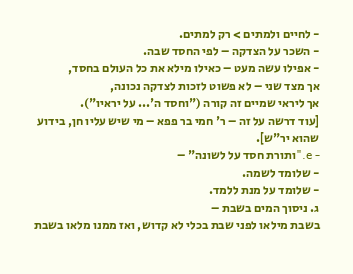- לחיים ולמתים > רק למתים.
- השכר על הצדקה – לפי החסד שבה.
- אפילו עשה מעט – כאילו מילא את כל העולם בחסד,
אך מצד שני – לא פשוט לזכות לצדקה נכונה,
אך ליראי שמיים זה קורה ("וחסד ה'... על יראיו").
[עוד דרשה על זה – ר' חמי בר פפא – מי שיש עליו חן, בידוע שהוא יר"ש].
- e."ותורת חסד על לשונה" –
- שלומד לשמה.
- שלומד על מנת ללמד.
ג. ניסוך המים בשבת –
בשבת מילאו לפני שבת בכלי לא קדוש, ואז ממנו מלאו בשבת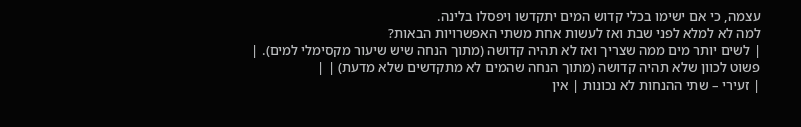עצמה, כי אם ישימו בכלי קדוש המים יתקדשו ויפסלו בלינה.
למה לא למלא לפני שבת ואז לעשות אחת משתי האפשרויות הבאות?
| לשים יותר מים ממה שצריך ואז לא תהיה קדושה (מתוך הנחה שיש שיעור מקסימלי למים). | פשוט לכוון שלא תהיה קדושה (מתוך הנחה שהמים לא מתקדשים שלא מדעת) | |
| זעירי – שתי ההנחות לא נכונות | אין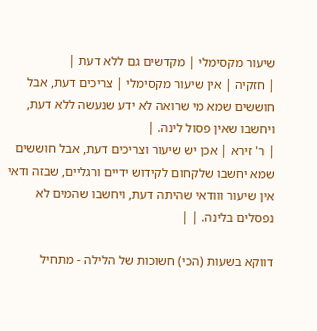שיעור מקסימלי | מקדשים גם ללא דעת |
| חזקיה | אין שיעור מקסימלי | צריכים דעת, אבל חוששים שמא מי שרואה לא ידע שנעשה ללא דעת, ויחשבו שאין פסול לינה. |
| ר' זירא | אכן יש שיעור וצריכים דעת, אבל חוששים שמא יחשבו שלקחום לקידוש ידיים ורגליים, שבזה ודאי אין שיעור ווודאי שהיתה דעת, ויחשבו שהמים לא נפסלים בלינה. | |

דווקא בשעות (הכי) חשוכות של הלילה - מתחיל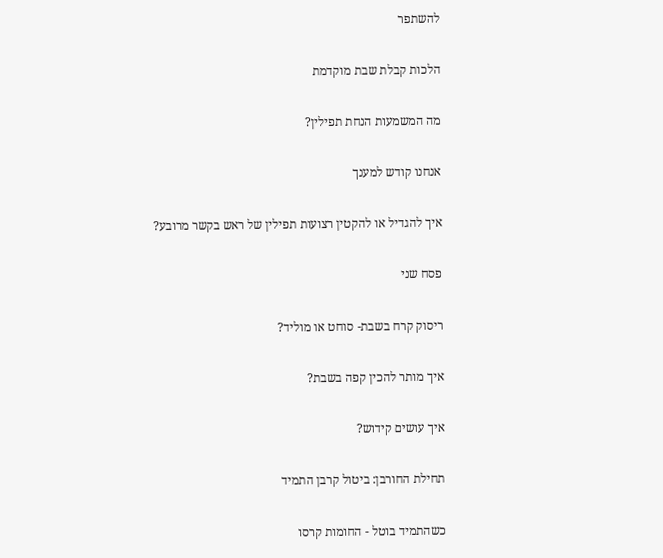להשתפר

הלכות קבלת שבת מוקדמת

מה המשמעות הנחת תפילין?

אנחנו קודש למענך

איך להגדיל או להקטין רצועות תפילין של ראש בקשר מרובע?

פסח שני

ריסוק קרח בשבת- סוחט או מוליד?

איך מותר להכין קפה בשבת?

איך עושים קידוש?

תחילת החורבן: ביטול קרבן התמיד

כשהתמיד בוטל - החומות קרסו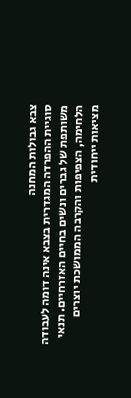צבא גבולות המחנה
סוגיית ההפרדה המגדרית בצבא אינה דומה לעבודה משותפת של גברים ונשים בחיים האזרחיים. תנאי הלחימה, הצפיפות והקרבה הממושכת יוצרים מציאות ייחודית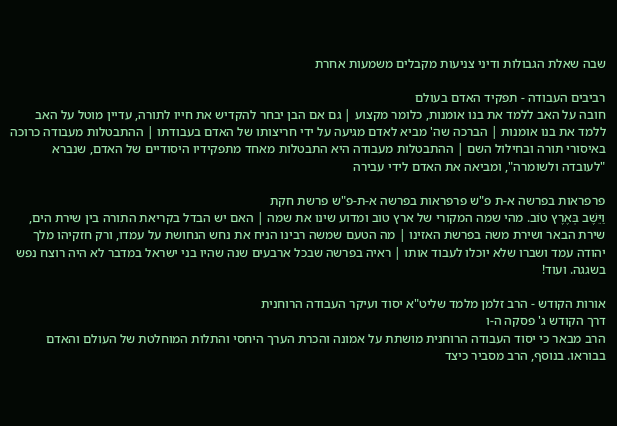שבה שאלת הגבולות ודיני צניעות מקבלים משמעות אחרת

רביבים העבודה - תפקיד האדם בעולם
חובה על האב ללמד את בנו אומנות, כלומר מקצוע | גם אם הבן יבחר להקדיש את חייו לתורה, עדיין מוטל על האב ללמד את בנו אומנות | הברכה שה' מביא לאדם מגיעה על ידי חריצותו של האדם בעבודתו | ההתבטלות מעבודה כרוכה באיסורי תורה ובחילול השם | ההתבטלות מעבודה היא התבטלות מאחד מתפקידיו היסודיים של האדם, שנברא "לעובדה ולשומרה", ומביאה את האדם לידי עבירה

פרפראות בפרשה א-ת פ"ש פרפראות בפרשה א-ת-פ"ש פרשת חקת
וַיֵּשֶׁב בְּאֶרֶץ טוֹב. מהי שמה המקורי של ארץ טוב ומדוע שינו את שמה | האם יש הבדל בקריאת התורה בין שירת הים, שירת הבאר ושירת משה בפרשת האזינו | מה הטעם שמשה רבינו הניח את נחש הנחושת על עמדו, ורק חזקיהו מלך יהודה עמד ושברו שלא יוכלו לעבוד אותו | ראיה בפרשה שבכל ארבעים שנה שהיו בני ישראל במדבר לא היה רוצח נפש בשגגה. ועוד!

אורות הקודש - הרב זלמן מלמד שליט"א יסוד ועיקר העבודה הרוחנית
דרך הקודש ג' פסקה ה-ו
הרב מבאר כי יסוד העבודה הרוחנית מושתת על אמונה והכרת הערך היחסי והתלות המוחלטת של העולם והאדם בבוראו. בנוסף, הרב מסביר כיצד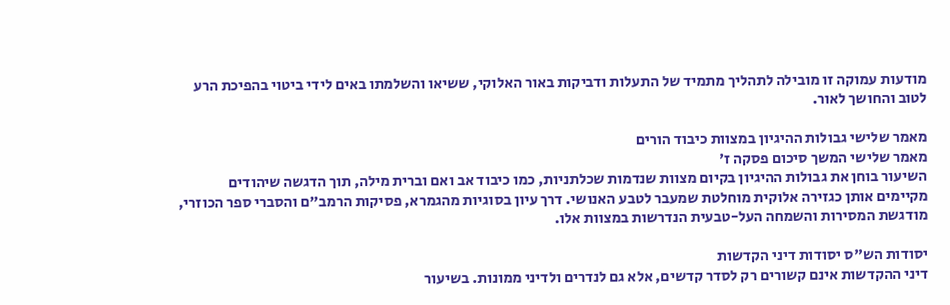מודעות עמוקה זו מובילה לתהליך מתמיד של התעלות ודביקות באור האלוקי, ששיאו והשלמתו באים לידי ביטוי בהפיכת הרע לטוב והחושך לאור.

מאמר שלישי גבולות ההיגיון במצוות כיבוד הורים
מאמר שלישי המשך סיכום פסקה ז'
השיעור בוחן את גבולות ההיגיון בקיום מצוות שנדמות שכלתניות, כמו כיבוד אב ואם וברית מילה, תוך הדגשה שיהודים מקיימים אותן כגזירה אלוקית מוחלטת שמעבר לטבע האנושי. דרך עיון בסוגיות מהגמרא, פסיקות הרמב"ם והסברי ספר הכוזרי, מודגשת המסירות והשמחה העל-טבעית הנדרשות במצוות אלו.

יסודות הש"ס יסודות דיני הקדשות
דיני ההקדשות אינם קשורים רק לסדר קדשים, אלא גם לנדרים ולדיני ממונות. בשיעור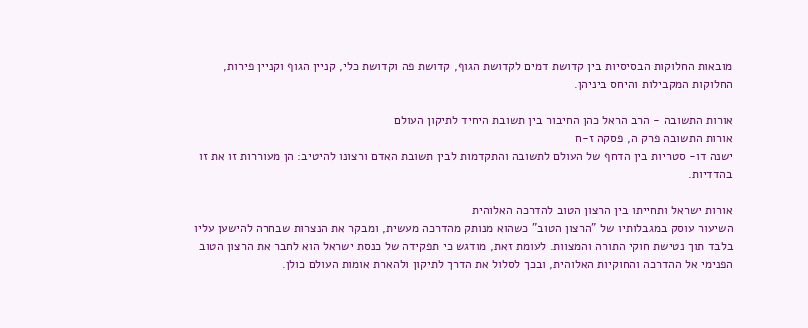מובאות החלוקות הבסיסיות בין קדושת דמים לקדושת הגוף, קדושת פה וקדושת כלי, קניין הגוף וקניין פירות, החלוקות המקבילות והיחס ביניהן.

אורות התשובה - הרב הראל כהן החיבור בין תשובת היחיד לתיקון העולם
אורות התשובה פרק ה, פסקה ז-ח
ישנה דו- סטריות בין הדחף של העולם לתשובה והתקדמות לבין תשובת האדם ורצונו להיטיב: הן מעוררות זו את זו בהדדיות.

אורות ישראל ותחייתו בין הרצון הטוב להדרכה האלוהית
השיעור עוסק במגבלותיו של "הרצון הטוב" כשהוא מנותק מהדרכה מעשית, ומבקר את הנצרות שבחרה להישען עליו בלבד תוך נטישת חוקי התורה והמצוות. לעומת זאת, מודגש כי תפקידה של כנסת ישראל הוא לחבר את הרצון הטוב הפנימי אל ההדרכה והחוקיות האלוהית, ובכך לסלול את הדרך לתיקון ולהארת אומות העולם כולן.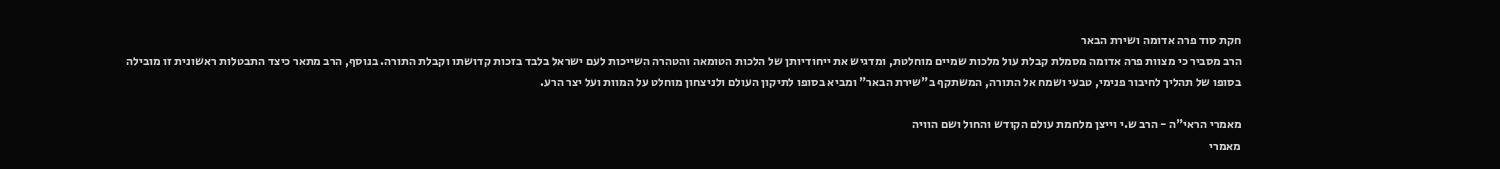חקת סוד פרה אדומה ושירת הבאר
הרב מסביר כי מצוות פרה אדומה מסמלת קבלת עול מלכות שמיים מוחלטת, ומדגיש את ייחודיותן של הלכות הטומאה והטהרה השייכות לעם ישראל בלבד בזכות קדושתו וקבלת התורה. בנוסף, הרב מתאר כיצד התבטלות ראשונית זו מובילה בסופו של תהליך לחיבור פנימי, טבעי ושמח אל התורה, המשתקף ב"שירת הבאר" ומביא בסופו לתיקון העולם ולניצחון מוחלט על המוות ועל יצר הרע.

מאמרי הראי"ה - הרב ש.י וייצן מלחמת עולם הקודש והחול ושם הוויה
מאמרי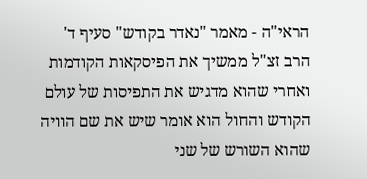הראי"ה - מאמר "נאדר בקודש" סעיף ד'
הרב זצ"ל ממשיך את הפיסקאות הקודמות ואחרי שהוא מדגיש את התפיסות של עולם הקודש והחול הוא אומר שיש את שם הוויה שהוא השורש של שני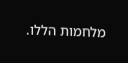מלחמות הללו.